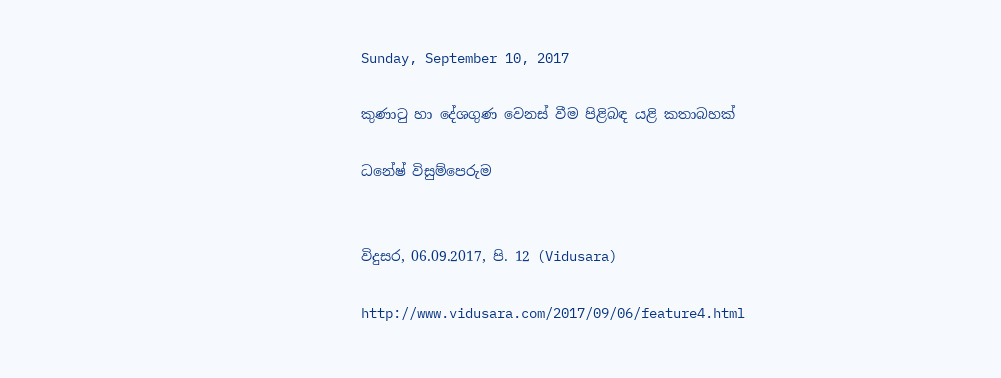Sunday, September 10, 2017

කුණාටු හා දේශගුණ වෙනස්‌ වීම පිළිබඳ යළි කතාබහක්‌

ධනේෂ් විසුම්පෙරුම


විදුසර, 06.09.2017, පි. 12 (Vidusara)

http://www.vidusara.com/2017/09/06/feature4.html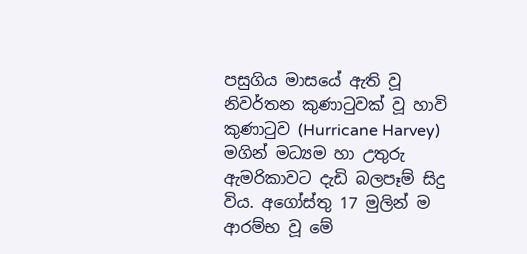පසුගිය මාසයේ ඇති වූ නිවර්තන කුණාටුවක්‌ වූ හාවි කුණාටුව (Hurricane Harvey) මගින් මධ්‍යම හා උතුරු ඇමරිකාවට දැඩි බලපෑම් සිදු විය. අගෝස්‌තු 17 මුලින් ම ආරම්භ වූ මේ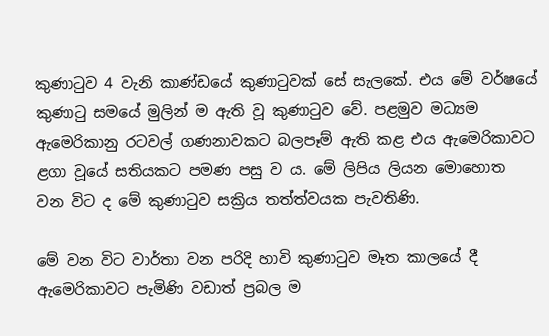කුණාටුව 4 වැනි කාණ්‌ඩයේ කුණාටුවක්‌ සේ සැලකේ. එය මේ වර්ෂයේ කුණාටු සමයේ මුලින් ම ඇති වූ කුණාටුව වේ. පළමුව මධ්‍යම ඇමෙරිකානු රටවල් ගණනාවකට බලපෑම් ඇති කළ එය ඇමෙරිකාවට ළගා වූයේ සතියකට පමණ පසු ව ය. මේ ලිපිය ලියන මොහොත වන විට ද මේ කුණාටුව සක්‍රිය තත්ත්වයක පැවතිණි.

මේ වන විට වාර්තා වන පරිදි හාවි කුණාටුව මෑත කාලයේ දී ඇමෙරිකාවට පැමිණි වඩාත් ප්‍රබල ම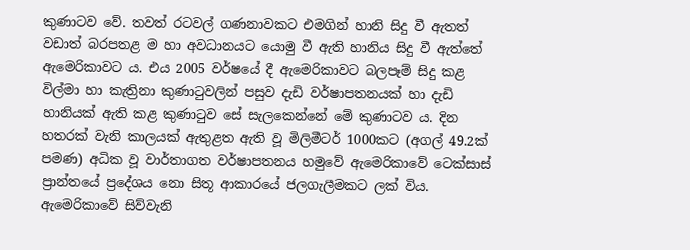කුණාටව වේ. තවත් රටවල් ගණනාවකට එමගින් හානි සිදු වී ඇතත් වඩාත් බරපතළ ම හා අවධානයට යොමු වී ඇති හානිය සිදු වී ඇත්තේ ඇමෙරිකාවට ය. එය 2005 වර්ෂයේ දී ඇමෙරිකාවට බලපෑම් සිදු කළ විල්මා හා කැත්‍රිනා කුණාටුවලින් පසුව දැඩි වර්ෂාපතනයක්‌ හා දැඩි හානියක්‌ ඇති කළ කුණාටුව සේ සැලකෙන්නේ මේ කුණාටව ය. දින හතරක්‌ වැනි කාලයක්‌ ඇතුළත ඇති වූ මිලිමීටර් 1000කට (අගල් 49.2ක්‌ පමණ) අධික වූ වාර්තාගත වර්ෂාපතනය හමුවේ ඇමෙරිකාවේ ටෙක්‌සාස්‌ ප්‍රාන්තයේ ප්‍රදේශය නො සිතූ ආකාරයේ ජලගැලීමකට ලක්‌ විය. ඇමෙරිකාවේ සිව්වැනි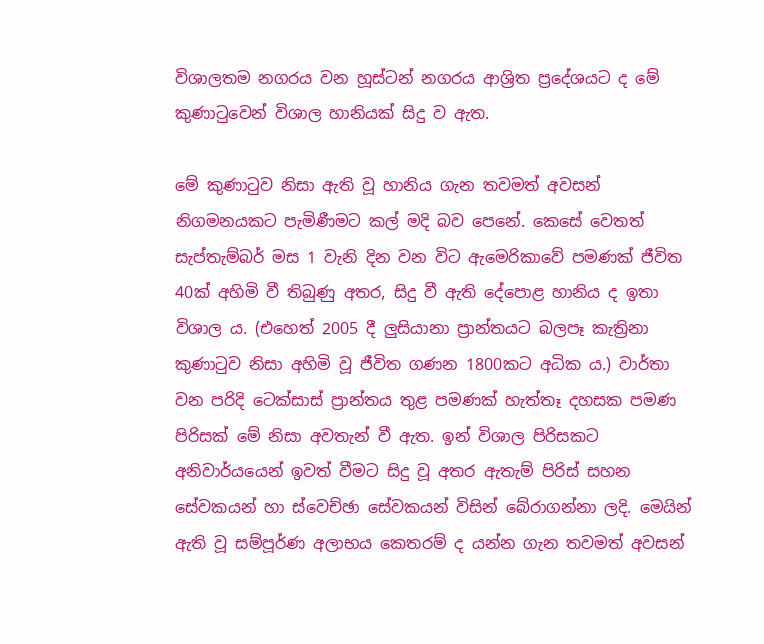විශාලතම නගරය වන හූස්‌ටන් නගරය ආශ්‍රිත ප්‍රදේශයට ද මේ කුණාටුවෙන් විශාල හානියක්‌ සිදු ව ඇත.

මේ කුණාටුව නිසා ඇති වූ හානිය ගැන තවමත් අවසන් නිගමනයකට පැමිණීමට කල් මදි බව පෙනේ. කෙසේ වෙතත් සැප්තැම්බර් මස 1 වැනි දින වන විට ඇමෙරිකාවේ පමණක්‌ ජීවිත 40ක්‌ අහිමි වී තිබුණු අතර, සිදු වී ඇති දේපොළ හානිය ද ඉතා විශාල ය. (එහෙත් 2005 දී ලුසියානා ප්‍රාන්තයට බලපෑ කැත්‍රිනා කුණාටුව නිසා අහිමි වූ ජීවිත ගණන 1800කට අධික ය.) වාර්තා වන පරිදි ටෙක්‌සාස්‌ ප්‍රාන්තය තුළ පමණක්‌ හැත්තෑ දහසක පමණ පිරිසක්‌ මේ නිසා අවතැන් වී ඇත. ඉන් විශාල පිරිසකට අනිවාර්යයෙන් ඉවත් වීමට සිදු වූ අතර ඇතැම් පිරිස්‌ සහන සේවකයන් හා ස්‌වෙච්ඡා සේවකයන් විසින් බේරාගන්නා ලදි. මෙයින් ඇති වූ සම්පූර්ණ අලාභය කෙතරම් ද යන්න ගැන තවමත් අවසන්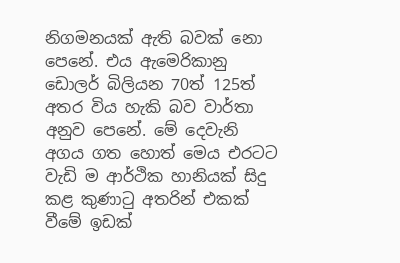නිගමනයක්‌ ඇති බවක්‌ නො පෙනේ. එය ඇමෙරිකානු ඩොලර් බිලියන 70ත් 125ත් අතර විය හැකි බව වාර්තා අනුව පෙනේ. මේ දෙවැනි අගය ගත හොත් මෙය එරටට වැඩි ම ආර්ථික හානියක්‌ සිදු කළ කුණාටු අතරින් එකක්‌ වීමේ ඉඩක්‌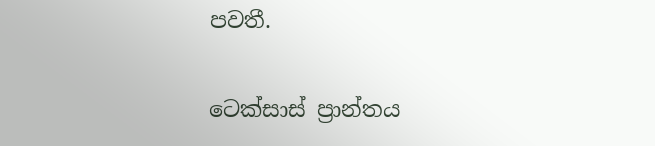පවතී.

ටෙක්‌සාස්‌ ප්‍රාන්තය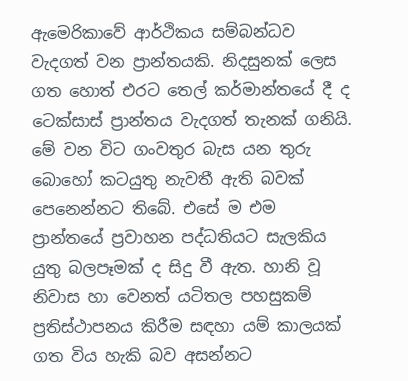ඇමෙරිකාවේ ආර්ථිකය සම්බන්ධව වැදගත් වන ප්‍රාන්තයකි. නිදසුනක්‌ ලෙස ගත හොත් එරට තෙල් කර්මාන්තයේ දී ද ටෙක්‌සාස්‌ ප්‍රාන්තය වැදගත් තැනක්‌ ගනියි. මේ වන විට ගංවතුර බැස යන තුරු බොහෝ කටයුතු නැවතී ඇති බවක්‌ පෙනෙන්නට තිබේ. එසේ ම එම ප්‍රාන්තයේ ප්‍රවාහන පද්ධතියට සැලකිය යුතු බලපෑමක්‌ ද සිදු වී ඇත. හානි වූ නිවාස හා වෙනත් යටිතල පහසුකම් ප්‍රතිස්‌ථාපනය කිරීම සඳහා යම් කාලයක්‌ ගත විය හැකි බව අසන්නට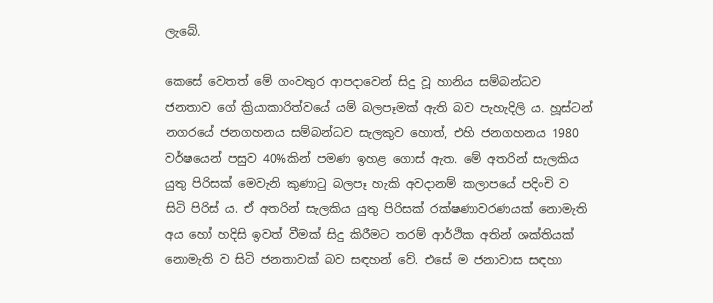ලැබේ.

කෙසේ වෙතත් මේ ගංවතුර ආපදාවෙන් සිදු වූ හානිය සම්බන්ධව ජනතාව ගේ ක්‍රියාකාරිත්වයේ යම් බලපෑමක්‌ ඇති බව පැහැදිලි ය. හූස්‌ටන් නගරයේ ජනගහනය සම්බන්ධව සැලකුව හොත්, එහි ජනගහනය 1980 වර්ෂයෙන් පසුව 40%කින් පමණ ඉහළ ගොස්‌ ඇත. මේ අතරින් සැලකිය යුතු පිරිසක්‌ මෙවැනි කුණාටු බලපෑ හැකි අවදානම් කලාපයේ පදිංචි ව සිටි පිරිස්‌ ය. ඒ අතරින් සැලකිය යුතු පිරිසක්‌ රක්‌ෂණාවරණයක්‌ නොමැති අය හෝ හදිසි ඉවත් වීමක්‌ සිදු කිරීමට තරම් ආර්ථික අතින් ශක්‌තියක්‌ නොමැති ව සිටි ජනතාවක්‌ බව සඳහන් වේ. එසේ ම ජනාවාස සඳහා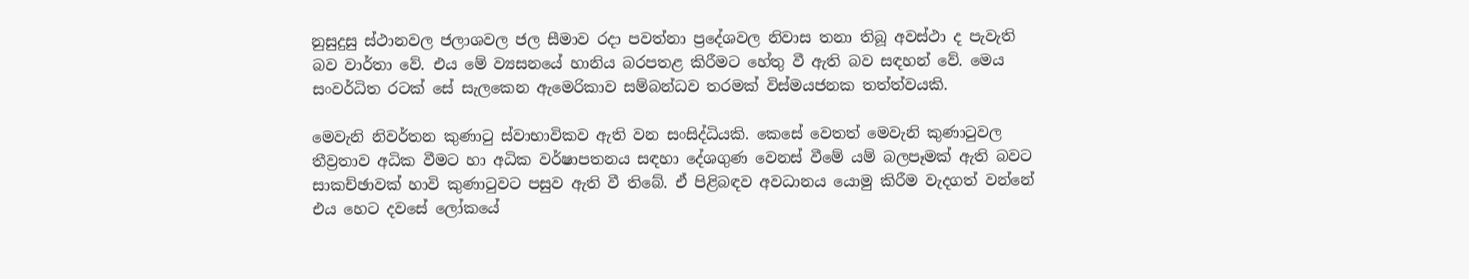නුසුදුසු ස්‌ථානවල ජලාශවල ජල සීමාව රදා පවත්නා ප්‍රදේශවල නිවාස තනා තිබූ අවස්‌ථා ද පැවැති බව වාර්තා වේ. එය මේ ව්‍යසනයේ හානිය බරපතළ කිරීමට හේතු වී ඇති බව සඳහන් වේ. මෙය සංවර්ධිත රටක්‌ සේ සැලකෙන ඇමෙරිකාව සම්බන්ධව තරමක්‌ විස්‌මයජනක තත්ත්වයකි.

මෙවැනි නිවර්තන කුණාටු ස්‌වාභාවිකව ඇති වන සංසිද්ධියකි. කෙසේ වෙතත් මෙවැනි කුණාටුවල තීව්‍රතාව අධික වීමට හා අධික වර්ෂාපතනය සඳහා දේශගුණ වෙනස්‌ වීමේ යම් බලපෑමක්‌ ඇති බවට සාකච්ඡාවක්‌ හාවි කුණාටුවට පසුව ඇති වී තිබේ. ඒ පිළිබඳව අවධානය යොමු කිරීම වැදගත් වන්නේ එය හෙට දවසේ ලෝකයේ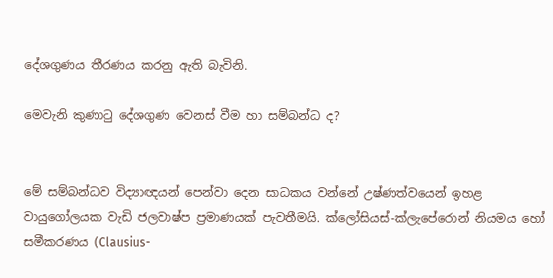දේශගුණය තීරණය කරනු ඇති බැවිනි.

මෙවැනි කුණාටු දේශගුණ වෙනස්‌ වීම හා සම්බන්ධ ද?


මේ සම්බන්ධව විද්‍යාඥයන් පෙන්වා දෙන සාධකය වන්නේ උෂ්ණත්වයෙන් ඉහළ වායුගෝලයක වැඩි ජලවාෂ්ප ප්‍රමාණයක්‌ පැවතීමයි. ක්‌ලෝසියස්‌-ක්‌ලැපේරොන් නියමය හෝ සමීකරණය (Clausius-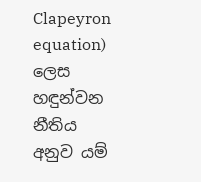Clapeyron equation) ලෙස හඳුන්වන නීතිය අනුව යම්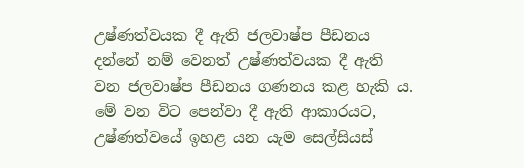උෂ්ණත්වයක දී ඇති ජලවාෂ්ප පීඩනය දන්නේ නම් වෙනත් උෂ්ණත්වයක දී ඇති වන ජලවාෂ්ප පීඩනය ගණනය කළ හැකි ය. මේ වන විට පෙන්වා දී ඇති ආකාරයට, උෂ්ණත්වයේ ඉහළ යන යැම සෙල්සියස්‌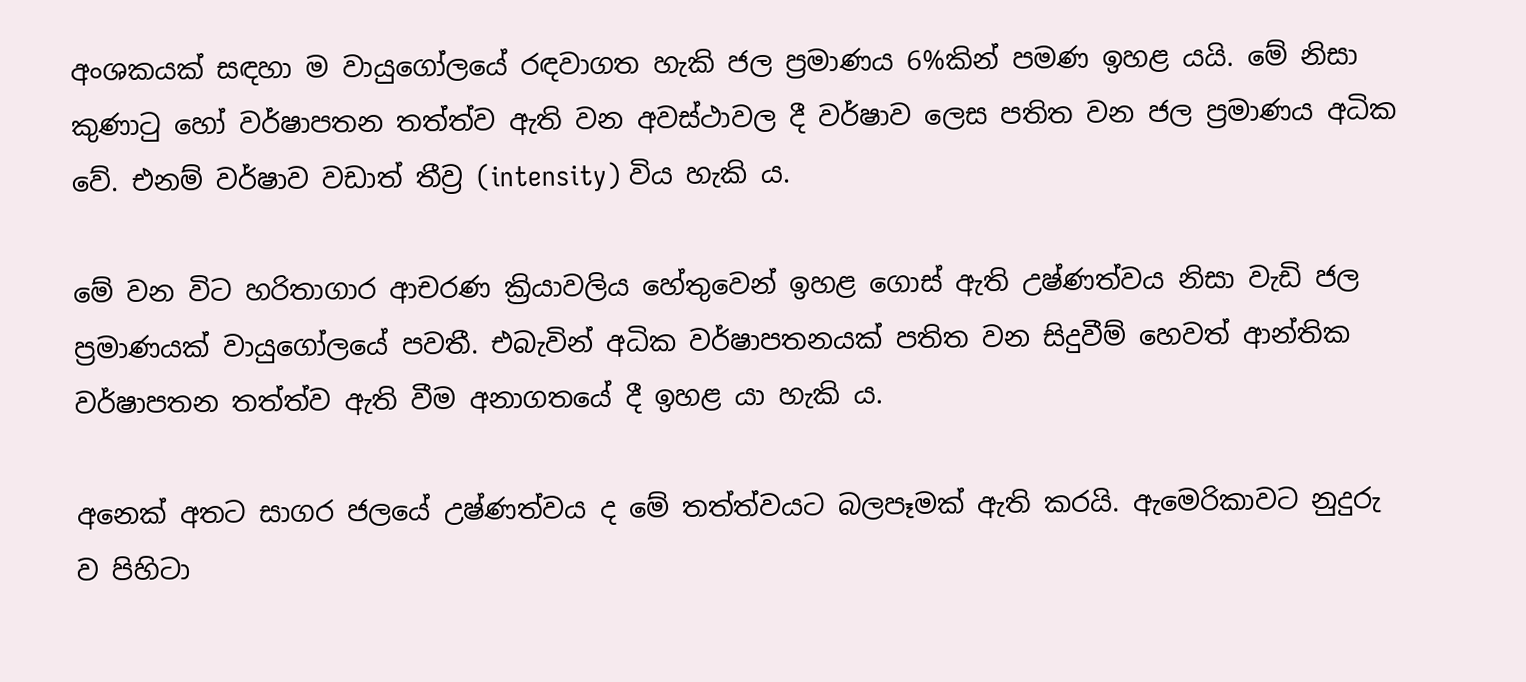අංශකයක්‌ සඳහා ම වායුගෝලයේ රඳවාගත හැකි ජල ප්‍රමාණය 6%කින් පමණ ඉහළ යයි. මේ නිසා කුණාටු හෝ වර්ෂාපතන තත්ත්ව ඇති වන අවස්‌ථාවල දී වර්ෂාව ලෙස පතිත වන ජල ප්‍රමාණය අධික වේ. එනම් වර්ෂාව වඩාත් තීව්‍ර (intensity) විය හැකි ය.

මේ වන විට හරිතාගාර ආචරණ ක්‍රියාවලිය හේතුවෙන් ඉහළ ගොස්‌ ඇති උෂ්ණත්වය නිසා වැඩි ජල ප්‍රමාණයක්‌ වායුගෝලයේ පවතී. එබැවින් අධික වර්ෂාපතනයක්‌ පතිත වන සිදුවීම් හෙවත් ආන්තික වර්ෂාපතන තත්ත්ව ඇති වීම අනාගතයේ දී ඉහළ යා හැකි ය.

අනෙක්‌ අතට සාගර ජලයේ උෂ්ණත්වය ද මේ තත්ත්වයට බලපෑමක්‌ ඇති කරයි. ඇමෙරිකාවට නුදුරු ව පිහිටා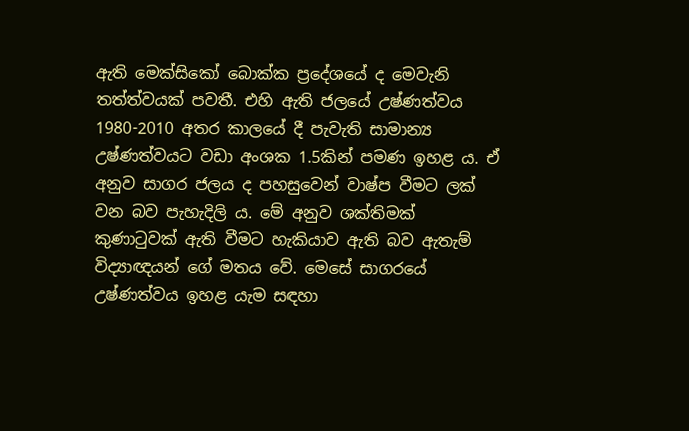ඇති මෙක්‌සිකෝ බොක්‌ක ප්‍රදේශයේ ද මෙවැනි තත්ත්වයක්‌ පවතී. එහි ඇති ජලයේ උෂ්ණත්වය 1980-2010 අතර කාලයේ දී පැවැති සාමාන්‍ය උෂ්ණත්වයට වඩා අංශක 1.5කින් පමණ ඉහළ ය. ඒ අනුව සාගර ජලය ද පහසුවෙන් වාෂ්ප වීමට ලක්‌ වන බව පැහැදිලි ය. මේ අනුව ශක්‌තිමක්‌ කුණාටුවක්‌ ඇති වීමට හැකියාව ඇති බව ඇතැම් විද්‍යාඥයන් ගේ මතය වේ. මෙසේ සාගරයේ උෂ්ණත්වය ඉහළ යැම සඳහා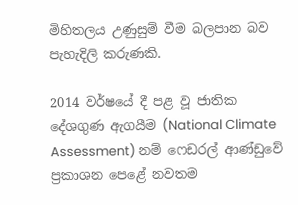මිහිතලය උණුසුම් වීම බලපාන බව පැහැදිලි කරුණකි.

2014 වර්ෂයේ දී පළ වූ ජාතික දේශගුණ ඇගයීම (National Climate Assessment) නම් ෆෙඩරල් ආණ්‌ඩුවේ ප්‍රකාශන පෙළේ නවතම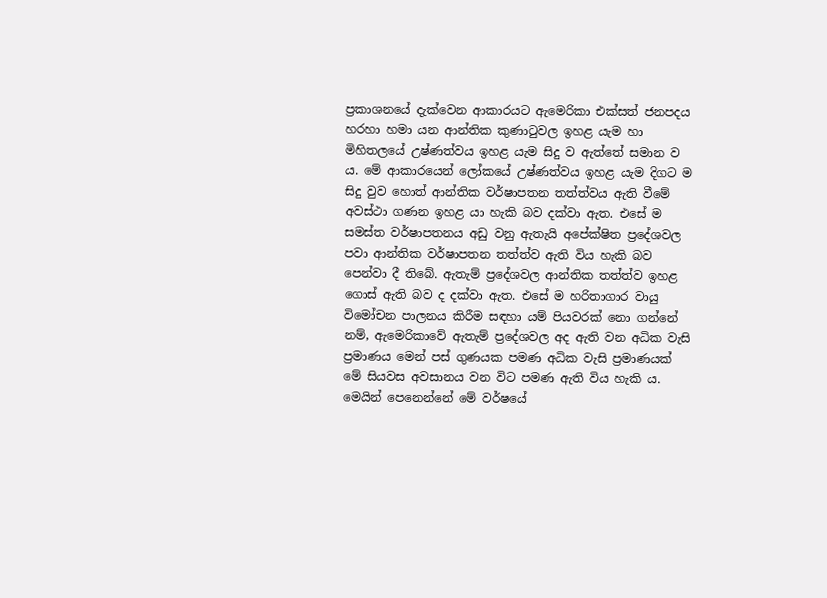ප්‍රකාශනයේ දැක්‌වෙන ආකාරයට ඇමෙරිකා එක්‌සත් ජනපදය හරහා හමා යන ආන්තික කුණාටුවල ඉහළ යැම හා මිහිතලයේ උෂ්ණත්වය ඉහළ යැම සිදු ව ඇත්තේ සමාන ව ය. මේ ආකාරයෙන් ලෝකයේ උෂ්ණත්වය ඉහළ යැම දිගට ම සිදු වුව හොත් ආන්තික වර්ෂාපතන තත්ත්වය ඇති වීමේ අවස්‌ථා ගණන ඉහළ යා හැකි බව දක්‌වා ඇත. එසේ ම සමස්‌ත වර්ෂාපතනය අඩු වනු ඇතැයි අපේක්‌ෂිත ප්‍රදේශවල පවා ආන්තික වර්ෂාපතන තත්ත්ව ඇති විය හැකි බව පෙන්වා දී තිබේ. ඇතැම් ප්‍රදේශවල ආන්තික තත්ත්ව ඉහළ ගොස්‌ ඇති බව ද දක්‌වා ඇත. එසේ ම හරිතාගාර වායු විමෝචන පාලනය කිරීම සඳහා යම් පියවරක්‌ නො ගන්නේ නම්, ඇමෙරිකාවේ ඇතැම් ප්‍රදේශවල අද ඇති වන අධික වැසි ප්‍රමාණය මෙන් පස්‌ ගුණයක පමණ අධික වැසි ප්‍රමාණයක්‌ මේ සියවස අවසානය වන විට පමණ ඇති විය හැකි ය. මෙයින් පෙනෙන්නේ මේ වර්ෂයේ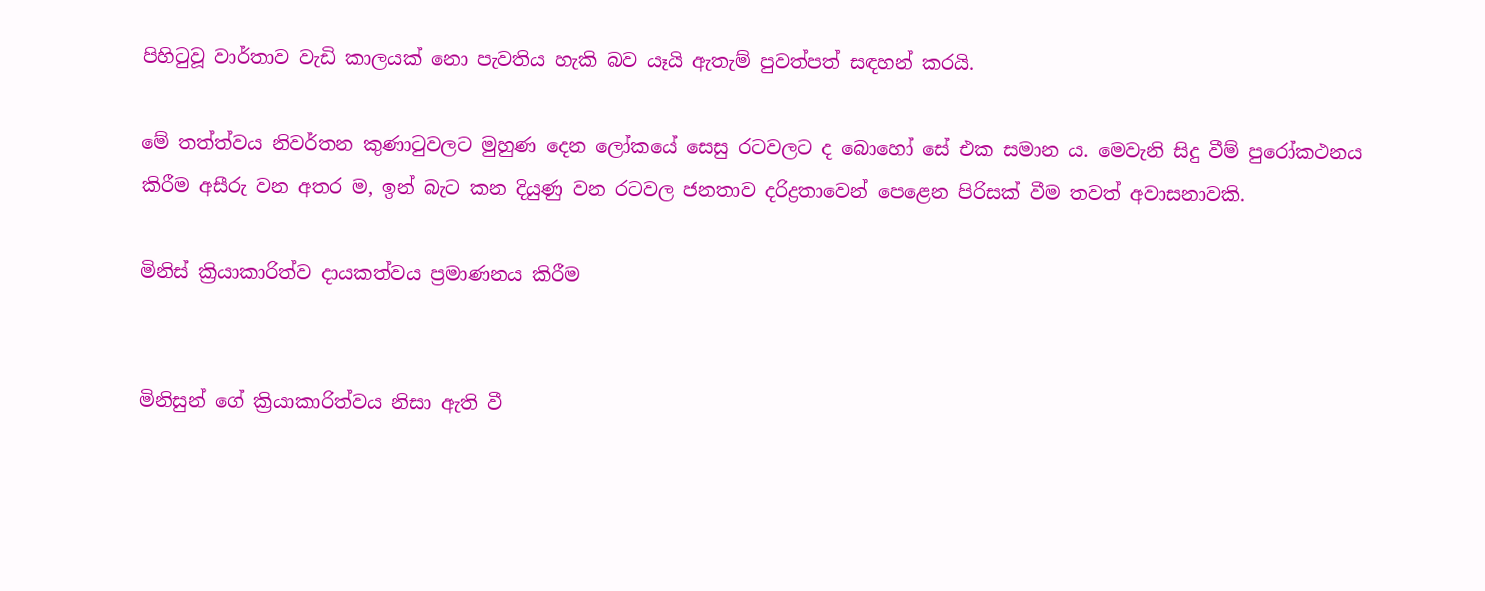පිහිටුවූ වාර්තාව වැඩි කාලයක්‌ නො පැවතිය හැකි බව යෑයි ඇතැම් පුවත්පත් සඳහන් කරයි.

මේ තත්ත්වය නිවර්තන කුණාටුවලට මුහුණ දෙන ලෝකයේ සෙසු රටවලට ද බොහෝ සේ එක සමාන ය. මෙවැනි සිදු වීම් පුරෝකථනය කිරීම අසීරු වන අතර ම, ඉන් බැට කන දියුණු වන රටවල ජනතාව දරිද්‍රතාවෙන් පෙළෙන පිරිසක්‌ වීම තවත් අවාසනාවකි.

මිනිස්‌ ක්‍රියාකාරිත්ව දායකත්වය ප්‍රමාණනය කිරීම


මිනිසුන් ගේ ක්‍රියාකාරිත්වය නිසා ඇති වී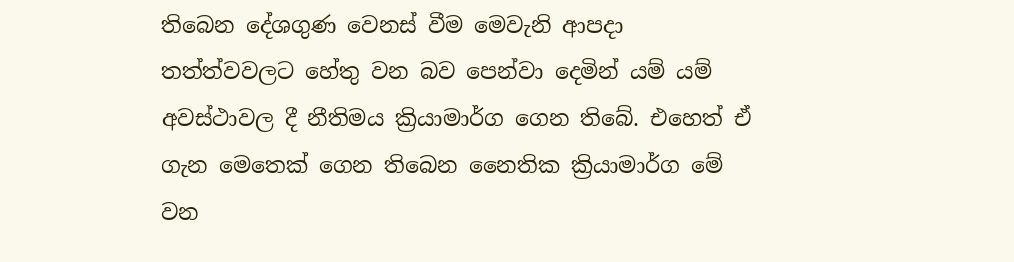තිබෙන දේශගුණ වෙනස්‌ වීම මෙවැනි ආපදා තත්ත්වවලට හේතු වන බව පෙන්වා දෙමින් යම් යම් අවස්‌ථාවල දී නීතිමය ක්‍රියාමාර්ග ගෙන තිබේ. එහෙත් ඒ ගැන මෙතෙක්‌ ගෙන තිබෙන නෛතික ක්‍රියාමාර්ග මේ වන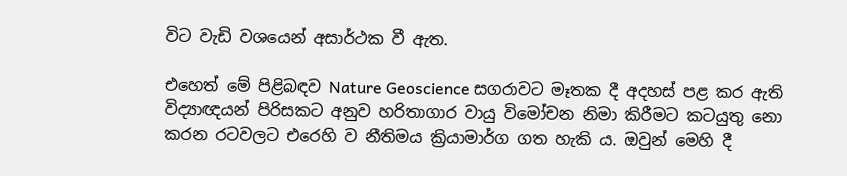විට වැඩි වශයෙන් අසාර්ථක වී ඇත.

එහෙත් මේ පිළිබඳව Nature Geoscience සගරාවට මෑතක දී අදහස්‌ පළ කර ඇති විද්‍යාඥයන් පිරිසකට අනුව හරිතාගාර වායු විමෝචන නිමා කිරීමට කටයුතු නො කරන රටවලට එරෙහි ව නීතිමය ක්‍රියාමාර්ග ගත හැකි ය. ඔවුන් මෙහි දී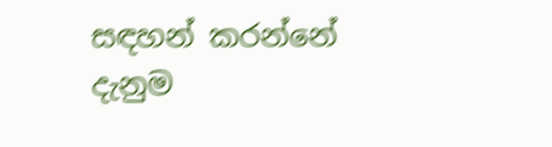සඳහන් කරන්නේ දැනුම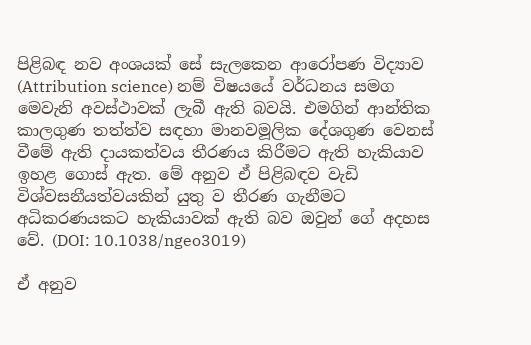පිළිබඳ නව අංශයක්‌ සේ සැලකෙන ආරෝපණ විද්‍යාව (Attribution science) නම් විෂයයේ වර්ධනය සමග මෙවැනි අවස්‌ථාවක්‌ ලැබී ඇති බවයි. එමගින් ආන්තික කාලගුණ තත්ත්ව සඳහා මානවමූලික දේශගුණ වෙනස්‌ වීමේ ඇති දායකත්වය තීරණය කිරීමට ඇති හැකියාව ඉහළ ගොස්‌ ඇත. මේ අනුව ඒ පිළිබඳව වැඩි විශ්වසනීයත්වයකින් යුතු ව තීරණ ගැනීමට අධිකරණයකට හැකියාවක්‌ ඇති බව ඔවුන් ගේ අදහස වේ. (DOI: 10.1038/ngeo3019)

ඒ අනුව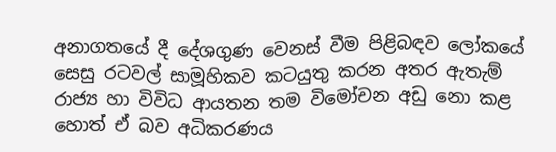අනාගතයේ දී දේශගුණ වෙනස්‌ වීම පිළිබඳව ලෝකයේ සෙසු රටවල් සාමූහිකව කටයුතු කරන අතර ඇතැම් රාජ්‍ය හා විවිධ ආයතන තම විමෝචන අඩු නො කළ හොත් ඒ බව අධිකරණය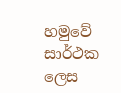හමුවේ සාර්ථක ලෙස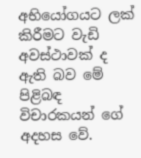අභියෝගයට ලක්‌ කිරීමට වැඩි අවස්‌ථාවක්‌ ද ඇති බව මේ පිළිබඳ විචාරකයන් ගේ අදහස වේ.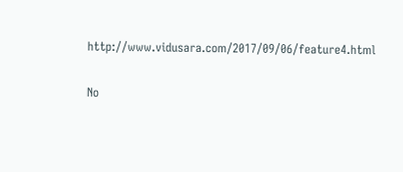http://www.vidusara.com/2017/09/06/feature4.html

No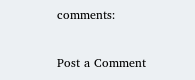comments:

Post a Comment